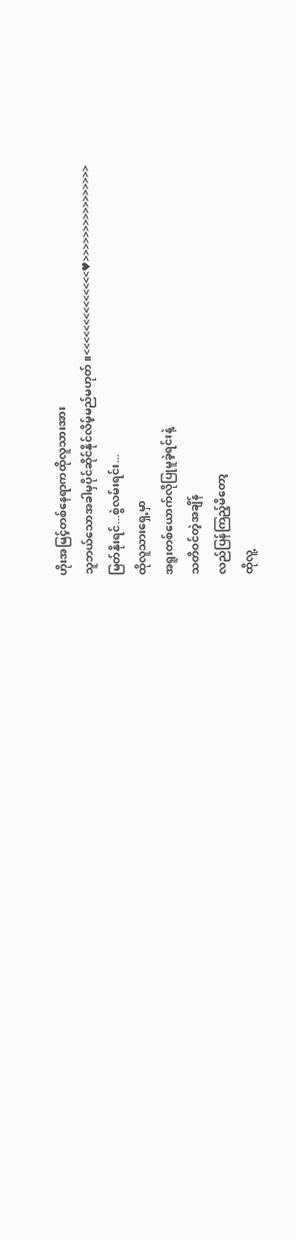ဟိုးအမြင့်တစ်နေရာကထိုလူသားအား
သူဘယ်သောအခါမှပိုင်ဆိုင်နိုင်လိမ့်မည်မဟုတ်။<<<<<<<<<<<<<<♥>>>>>>>>>>>>>>>>
မြတ်နိုးရင်...စွဲလမ်းရင်း...
ထိုလူသားရှေ့မှာ
အရူးတစ်ယောက်လိုပြုမူခဲ့ရင်းနဲ့
သတိဝင်တဲ့အချိန်
လည်ပြန်ကြည့်မိတော့
ထိုလူ့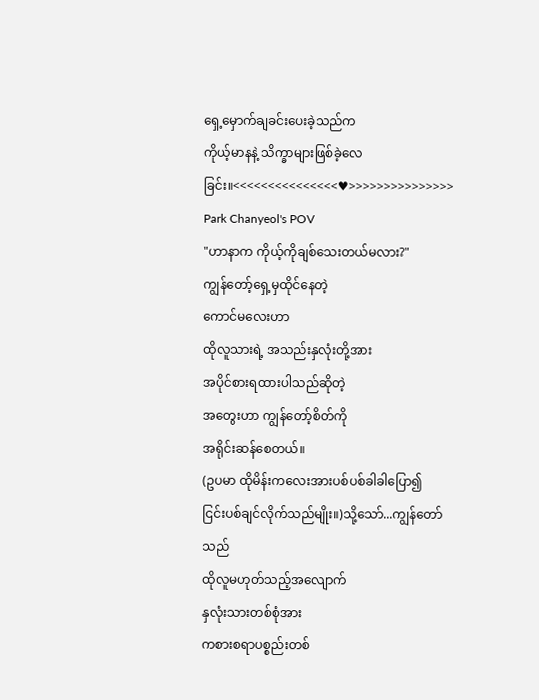ရှေ့မှောက်ချခင်းပေးခဲ့သည်က
ကိုယ့်မာနနဲ့ သိက္ခာများဖြစ်ခဲ့လေခြင်း။<<<<<<<<<<<<<<<♥>>>>>>>>>>>>>>>
Park Chanyeol's POV
"ဟာနာက ကိုယ့်ကိုချစ်သေးတယ်မလား?"
ကျွန်တော့်ရှေ့မှထိုင်နေတဲ့
ကောင်မလေးဟာ
ထိုလူသားရဲ့ အသည်းနှလုံးတို့အား
အပိုင်စားရထားပါသည်ဆိုတဲ့
အတွေးဟာ ကျွန်တော့်စိတ်ကို
အရိုင်းဆန်စေတယ်။
(ဥပမာ ထိုမိန်းကလေးအားပစ်ပစ်ခါခါပြော၍
ငြင်းပစ်ချင်လိုက်သည်မျိုး။)သို့သော်...ကျွန်တော်သည်
ထိုလူမဟုတ်သည့်အလျောက်
နှလုံးသားတစ်စုံအား
ကစားစရာပစ္စည်းတစ်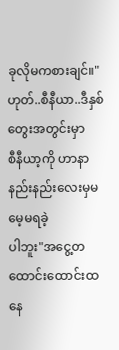ခုလိုမကစားချင်။"ဟုတ်..စီနီယာ..ဒီနှစ်တွေးအတွင်းမှာ
စီနီယာ့ကို ဟာနာ နည်းနည်းလေးမှမမေ့မရခဲ့
ပါဘူး"အငွေ့တထောင်းထောင်းထနေ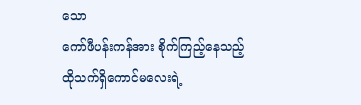သော
ကော်ဖီပန်းကန်အား စိုက်ကြည့်နေသည့်
ထိုသက်ရှိကောင်မလေးရဲ့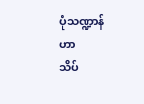ပုံသဏ္ဍာန်ဟာ
သိပ်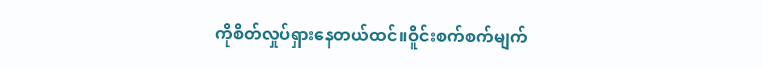ကိုစိတ်လှုပ်ရှားနေတယ်ထင်။ဝိူင်းစက်စက်မျက်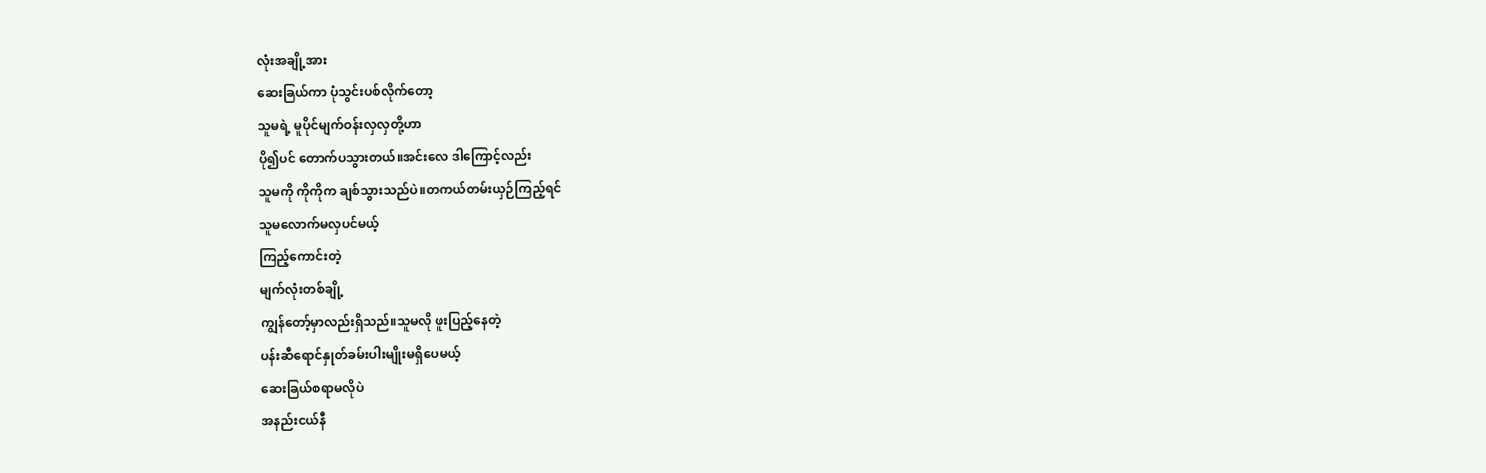လုံးအချို့အား
ဆေးခြယ်ကာ ပုံသွင်းပစ်လိုက်တော့
သူမရဲ့ မူပိုင်မျက်ဝန်းလှလှတို့ဟာ
ပို၍ပင် တောက်ပသွားတယ်။အင်းလေ ဒါကြောင့်လည်း
သူမကို ကိုကိုက ချစ်သွားသည်ပဲ။တကယ်တမ်းယှဉ်ကြည့်ရင်
သူမလောက်မလှပင်မယ့်
ကြည့်ကောင်းတဲ့
မျက်လုံးတစ်ချို့
ကျွန်တော့်မှာလည်းရှိသည်။သူမလို ဖူးပြည့်နေတဲ့
ပန်းဆီရောင်နှုတ်ခမ်းပါးမျိုးမရှိပေမယ့်
ဆေးခြယ်စရာမလိုပဲ
အနည်းငယ်နီ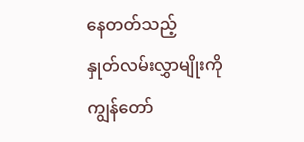နေတတ်သည့်
နှုတ်လမ်းလွှာမျိုးကို
ကျွန်တော်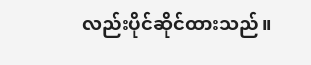လည်းပိုင်ဆိုင်ထားသည်။